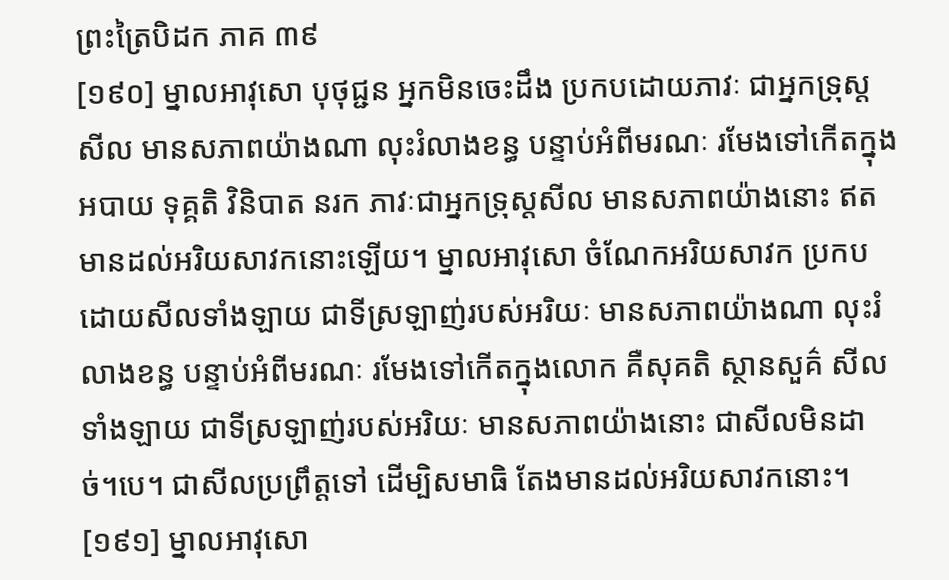ព្រះត្រៃបិដក ភាគ ៣៩
[១៩០] ម្នាលអាវុសោ បុថុជ្ជន អ្នកមិនចេះដឹង ប្រកបដោយភាវៈ ជាអ្នកទ្រុស្តសីល មានសភាពយ៉ាងណា លុះរំលាងខន្ធ បន្ទាប់អំពីមរណៈ រមែងទៅកើតក្នុងអបាយ ទុគ្គតិ វិនិបាត នរក ភាវៈជាអ្នកទ្រុស្តសីល មានសភាពយ៉ាងនោះ ឥតមានដល់អរិយសាវកនោះឡើយ។ ម្នាលអាវុសោ ចំណែកអរិយសាវក ប្រកបដោយសីលទាំងឡាយ ជាទីស្រឡាញ់របស់អរិយៈ មានសភាពយ៉ាងណា លុះរំលាងខន្ធ បន្ទាប់អំពីមរណៈ រមែងទៅកើតក្នុងលោក គឺសុគតិ ស្ថានសួគ៌ សីលទាំងឡាយ ជាទីស្រឡាញ់របស់អរិយៈ មានសភាពយ៉ាងនោះ ជាសីលមិនដាច់។បេ។ ជាសីលប្រព្រឹត្តទៅ ដើម្បិសមាធិ តែងមានដល់អរិយសាវកនោះ។
[១៩១] ម្នាលអាវុសោ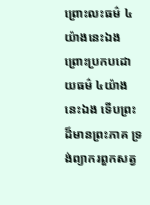ព្រោះលះធម៌ ៤ យ៉ាងនេះឯង ព្រោះប្រកបដោយធម៌ ៤យ៉ាងនេះឯង ទើបព្រះដ៏មានព្រះភាគ ទ្រង់ព្យាករពួកសត្វ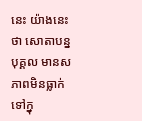នេះ យ៉ាងនេះថា សោតាបន្នបុគ្គល មានសភាពមិនធ្លាក់ទៅក្នុ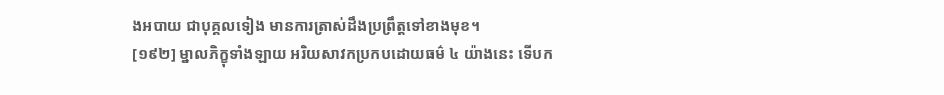ងអបាយ ជាបុគ្គលទៀង មានការត្រាស់ដឹងប្រព្រឹត្តទៅខាងមុខ។
[១៩២] ម្នាលភិក្ខុទាំងឡាយ អរិយសាវកប្រកបដោយធម៌ ៤ យ៉ាងនេះ ទើបក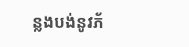ន្លងបង់នូវភ័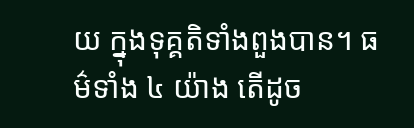យ ក្នុងទុគ្គតិទាំងពួងបាន។ ធម៌ទាំង ៤ យ៉ាង តើដូច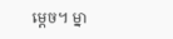ម្ដេច។ ម្នា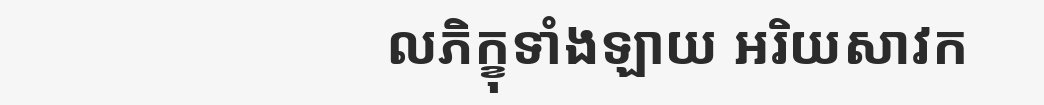លភិក្ខុទាំងឡាយ អរិយសាវក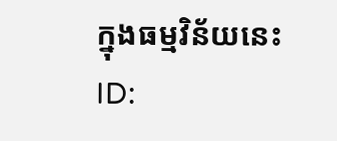ក្នុងធម្មវិន័យនេះ
ID: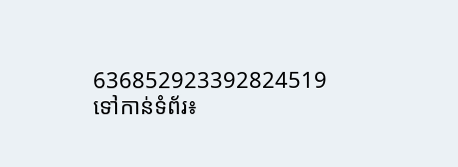636852923392824519
ទៅកាន់ទំព័រ៖